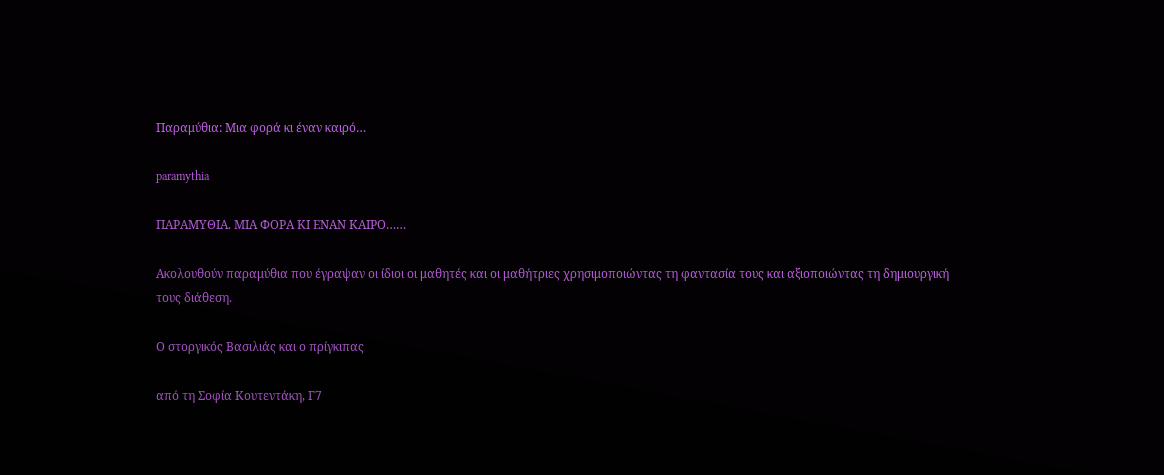Παραμύθια: Μια φορά κι έναν καιρό…

paramythia

ΠΑΡΑΜΥΘΙΑ. ΜΙΑ ΦΟΡΑ ΚΙ ΕΝΑΝ ΚΑΙΡΟ……

Ακολουθούν παραμύθια που έγραψαν οι ίδιοι οι μαθητές και οι μαθήτριες χρησιμοποιώντας τη φαντασία τους και αξιοποιώντας τη δημιουργική τους διάθεση.

Ο στοργικός Βασιλιάς και ο πρίγκιπας

από τη Σοφία Κουτεντάκη, Γ7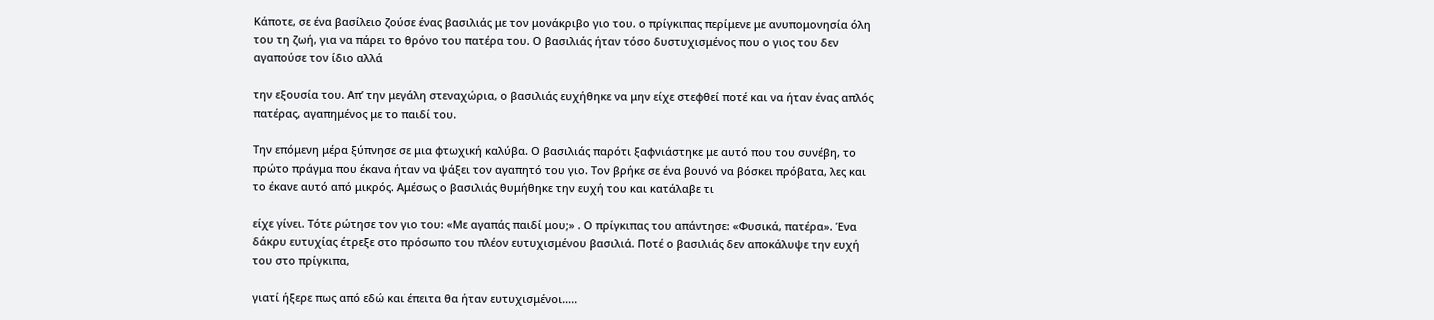Κάποτε, σε ένα βασίλειο ζούσε ένας βασιλιάς με τον μονάκριβο γιο του. ο πρίγκιπας περίμενε με ανυπομονησία όλη του τη ζωή, για να πάρει το θρόνο του πατέρα του. Ο βασιλιάς ήταν τόσο δυστυχισμένος που ο γιος του δεν αγαπούσε τον ίδιο αλλά

την εξουσία του. Απ’ την μεγάλη στεναχώρια, ο βασιλιάς ευχήθηκε να μην είχε στεφθεί ποτέ και να ήταν ένας απλός πατέρας, αγαπημένος με το παιδί του.

Την επόμενη μέρα ξύπνησε σε μια φτωχική καλύβα. Ο βασιλιάς παρότι ξαφνιάστηκε με αυτό που του συνέβη, το πρώτο πράγμα που έκανα ήταν να ψάξει τον αγαπητό του γιο. Τον βρήκε σε ένα βουνό να βόσκει πρόβατα, λες και το έκανε αυτό από μικρός. Αμέσως ο βασιλιάς θυμήθηκε την ευχή του και κατάλαβε τι

είχε γίνει. Τότε ρώτησε τον γιο του: «Με αγαπάς παιδί μου;» . Ο πρίγκιπας του απάντησε: «Φυσικά, πατέρα». Ένα δάκρυ ευτυχίας έτρεξε στο πρόσωπο του πλέον ευτυχισμένου βασιλιά. Ποτέ ο βασιλιάς δεν αποκάλυψε την ευχή του στο πρίγκιπα,

γιατί ήξερε πως από εδώ και έπειτα θα ήταν ευτυχισμένοι…..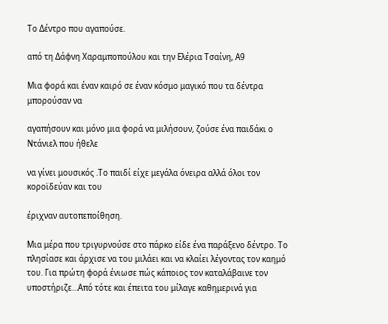Το Δέντρο που αγαπούσε.

από τη Δάφνη Χαραμποπούλου και την Ελέρια Τσαίνη, Α9

Μια φορά και έναν καιρό σε έναν κόσμο μαγικό που τα δέντρα μπορούσαν να

αγαπήσουν και μόνο μια φορά να μιλήσουν, ζούσε ένα παιδάκι ο Ντάνιελ που ήθελε

να γίνει μουσικός .Το παιδί είχε μεγάλα όνειρα αλλά όλοι τον κοροϊδεύαν και του

έριχναν αυτοπεποίθηση.

Μια μέρα που τριγυρνούσε στο πάρκο είδε ένα παράξενο δέντρο. Το πλησίασε και άρχισε να του μιλάει και να κλαίει λέγοντας τον καημό του. Για πρώτη φορά ένιωσε πώς κάποιος τον καταλάβαινε τον υποστήριζε…Από τότε και έπειτα του μίλαγε καθημερινά για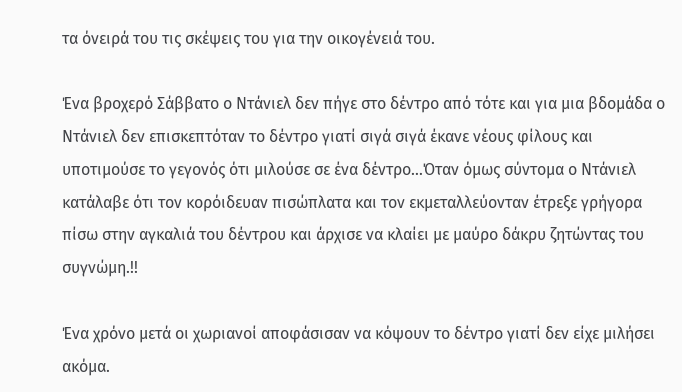τα όνειρά του τις σκέψεις του για την οικογένειά του.

Ένα βροχερό Σάββατο ο Ντάνιελ δεν πήγε στο δέντρο από τότε και για μια βδομάδα ο Ντάνιελ δεν επισκεπτόταν το δέντρο γιατί σιγά σιγά έκανε νέους φίλους και υποτιμούσε το γεγονός ότι μιλούσε σε ένα δέντρο…Όταν όμως σύντομα ο Ντάνιελ κατάλαβε ότι τον κορόιδευαν πισώπλατα και τον εκμεταλλεύονταν έτρεξε γρήγορα πίσω στην αγκαλιά του δέντρου και άρχισε να κλαίει με μαύρο δάκρυ ζητώντας του συγνώμη.!!

Ένα χρόνο μετά οι χωριανοί αποφάσισαν να κόψουν το δέντρο γιατί δεν είχε μιλήσει ακόμα.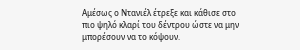Αμέσως ο Ντανιέλ έτρεξε και κάθισε στο πιο ψηλό κλαρί του δέντρου ώστε να μην μπορέσουν να το κόψουν.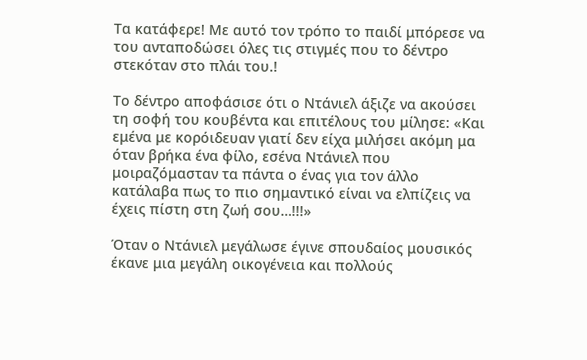Τα κατάφερε! Με αυτό τον τρόπο το παιδί μπόρεσε να του ανταποδώσει όλες τις στιγμές που το δέντρο στεκόταν στο πλάι του.!

Το δέντρο αποφάσισε ότι ο Ντάνιελ άξιζε να ακούσει τη σοφή του κουβέντα και επιτέλους του μίλησε: «Και εμένα με κορόιδευαν γιατί δεν είχα μιλήσει ακόμη μα όταν βρήκα ένα φίλο, εσένα Ντάνιελ που μοιραζόμασταν τα πάντα ο ένας για τον άλλο κατάλαβα πως το πιο σημαντικό είναι να ελπίζεις να έχεις πίστη στη ζωή σου…!!!»

Όταν ο Ντάνιελ μεγάλωσε έγινε σπουδαίος μουσικός έκανε μια μεγάλη οικογένεια και πολλούς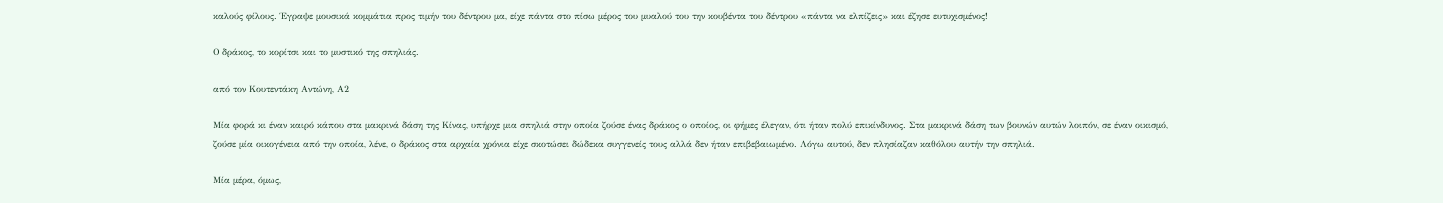καλούς φίλους. Έγραψε μουσικά κομμάτια προς τιμήν του δέντρου μα, είχε πάντα στο πίσω μέρος του μυαλού του την κουβέντα του δέντρου «πάντα να ελπίζεις» και έζησε ευτυχισμένος!

Ο δράκος, το κορίτσι και το μυστικό της σπηλιάς.

από τον Κουτεντάκη Αντώνη, Α2

Μία φορά κι έναν καιρό κάπου στα μακρινά δάση της Κίνας, υπήρχε μια σπηλιά στην οποία ζούσε ένας δράκος ο οποίος, οι φήμες έλεγαν, ότι ήταν πολύ επικίνδυνος. Στα μακρινά δάση των βουνών αυτών λοιπόν, σε έναν οικισμό, ζούσε μία οικογένεια από την οποία, λένε, ο δράκος στα αρχαία χρόνια είχε σκοτώσει δώδεκα συγγενείς τους αλλά δεν ήταν επιβεβαιωμένο. Λόγω αυτού, δεν πλησίαζαν καθόλου αυτήν την σπηλιά.

Μία μέρα, όμως,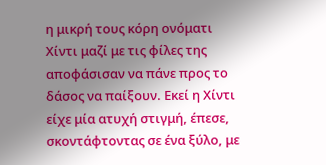η μικρή τους κόρη ονόματι Χίντι μαζί με τις φίλες της αποφάσισαν να πάνε προς το δάσος να παίξουν. Εκεί η Χίντι είχε μία ατυχή στιγμή, έπεσε, σκοντάφτοντας σε ένα ξύλο, με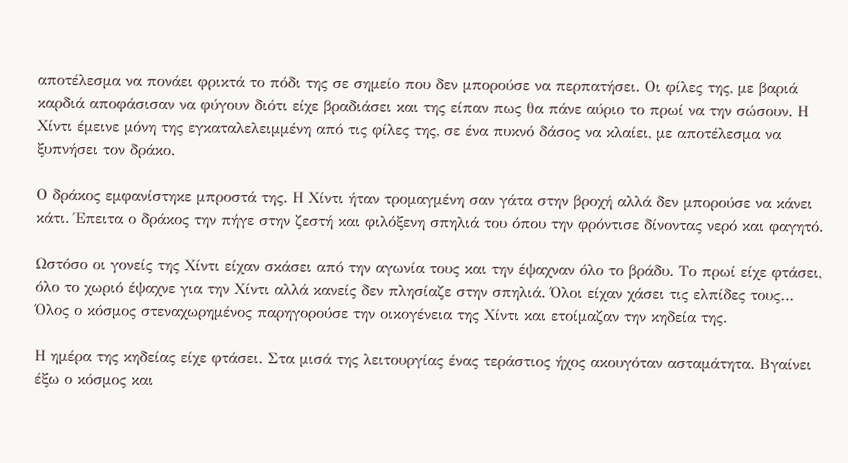αποτέλεσμα να πονάει φρικτά το πόδι της σε σημείο που δεν μπορούσε να περπατήσει. Οι φίλες της, με βαριά καρδιά αποφάσισαν να φύγουν διότι είχε βραδιάσει και της είπαν πως θα πάνε αύριο το πρωί να την σώσουν. Η Χίντι έμεινε μόνη της εγκαταλελειμμένη από τις φίλες της, σε ένα πυκνό δάσος να κλαίει, με αποτέλεσμα να ξυπνήσει τον δράκο.

Ο δράκος εμφανίστηκε μπροστά της. Η Χίντι ήταν τρομαγμένη σαν γάτα στην βροχή αλλά δεν μπορούσε να κάνει κάτι. Έπειτα ο δράκος την πήγε στην ζεστή και φιλόξενη σπηλιά του όπου την φρόντισε δίνοντας νερό και φαγητό.

Ωστόσο οι γονείς της Χίντι είχαν σκάσει από την αγωνία τους και την έψαχναν όλο το βράδυ. Το πρωί είχε φτάσει, όλο το χωριό έψαχνε για την Χίντι αλλά κανείς δεν πλησίαζε στην σπηλιά. Όλοι είχαν χάσει τις ελπίδες τους… Όλος ο κόσμος στεναχωρημένος παρηγορούσε την οικογένεια της Χίντι και ετοίμαζαν την κηδεία της.

Η ημέρα της κηδείας είχε φτάσει. Στα μισά της λειτουργίας ένας τεράστιος ήχος ακουγόταν ασταμάτητα. Βγαίνει έξω ο κόσμος και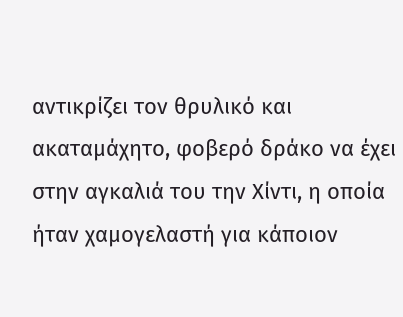αντικρίζει τον θρυλικό και ακαταμάχητο, φοβερό δράκο να έχει στην αγκαλιά του την Χίντι, η οποία ήταν χαμογελαστή για κάποιον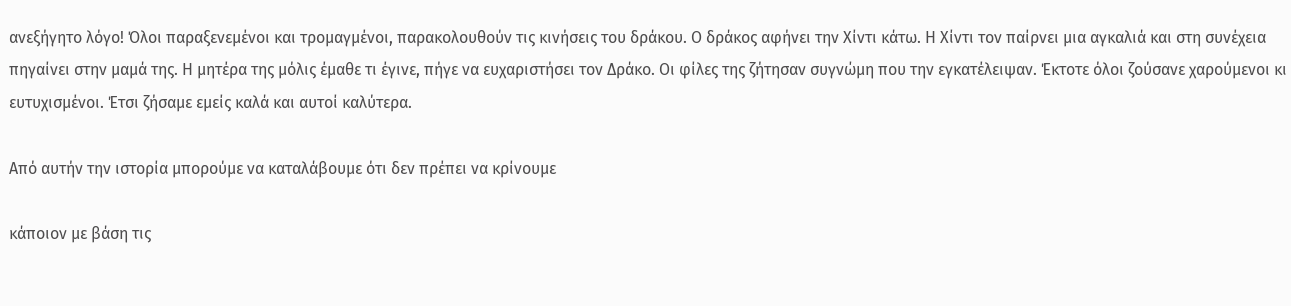ανεξήγητο λόγο! Όλοι παραξενεμένοι και τρομαγμένοι, παρακολουθούν τις κινήσεις του δράκου. Ο δράκος αφήνει την Χίντι κάτω. Η Χίντι τον παίρνει μια αγκαλιά και στη συνέχεια πηγαίνει στην μαμά της. Η μητέρα της μόλις έμαθε τι έγινε, πήγε να ευχαριστήσει τον Δράκο. Οι φίλες της ζήτησαν συγνώμη που την εγκατέλειψαν. Έκτοτε όλοι ζούσανε χαρούμενοι κι ευτυχισμένοι. Έτσι ζήσαμε εμείς καλά και αυτοί καλύτερα.

Από αυτήν την ιστορία μπορούμε να καταλάβουμε ότι δεν πρέπει να κρίνουμε

κάποιον με βάση τις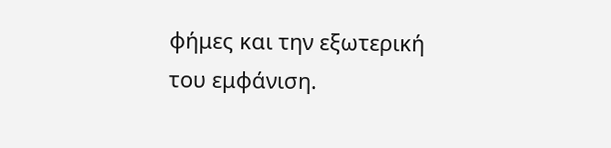φήμες και την εξωτερική του εμφάνιση.